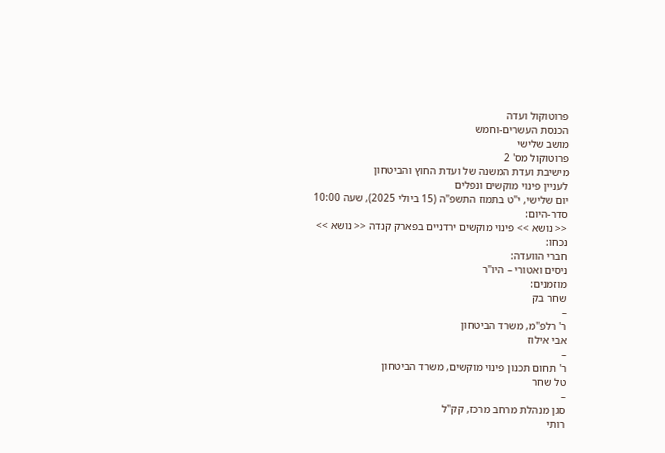פרוטוקול ועדה
הכנסת העשרים-וחמש
מושב שלישי
פרוטוקול מס' 2
מישיבת ועדת המשנה של ועדת החוץ והביטחון
לעניין פינוי מוקשים ונפלים
יום שלישי, י"ט בתמוז התשפ"ה (15 ביולי 2025), שעה 10:00
סדר-היום:
<< נושא >> פינוי מוקשים ירדניים בפארק קנדה << נושא >>
נכחו:
חברי הוועדה:
ניסים ואטורי – היו"ר
מוזמנים:
שחר בק
–
ר' רלפ"מ, משרד הביטחון
אבי אילוז
–
ר' תחום תכנון פינוי מוקשים, משרד הביטחון
טל שחר
–
סגן מנהלת מרחב מרכז, קק"ל
רותי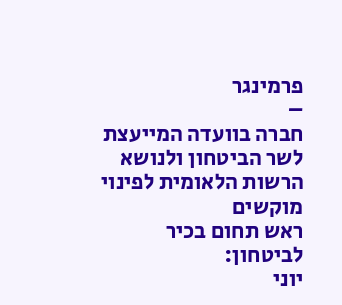פרמינגר
–
חברה בוועדה המייעצת לשר הביטחון ולנושא הרשות הלאומית לפינוי מוקשים
ראש תחום בכיר לביטחון:
יוני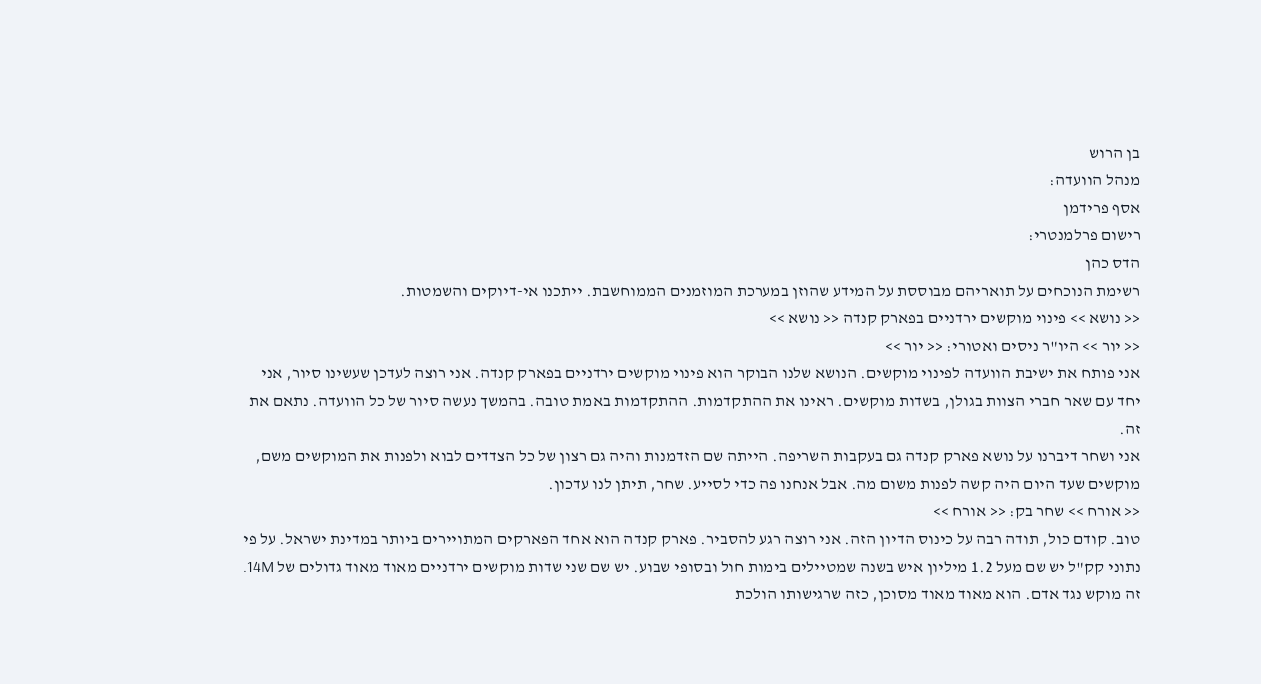בן הרוש
מנהל הוועדה:
אסף פרידמן
רישום פרלמנטרי:
הדס כהן
רשימת הנוכחים על תואריהם מבוססת על המידע שהוזן במערכת המוזמנים הממוחשבת. ייתכנו אי-דיוקים והשמטות.
<< נושא >> פינוי מוקשים ירדניים בפארק קנדה << נושא >>
<< יור >> היו"ר ניסים ואטורי: << יור >>
אני פותח את ישיבת הוועדה לפינוי מוקשים. הנושא שלנו הבוקר הוא פינוי מוקשים ירדניים בפארק קנדה. אני רוצה לעדכן שעשינו סיור, אני יחד עם שאר חברי הצוות בגולן, בשדות מוקשים. ראינו את ההתקדמות. ההתקדמות באמת טובה. בהמשך נעשה סיור של כל הוועדה. נתאם את זה.
אני ושחר דיברנו על נושא פארק קנדה גם בעקבות השריפה. הייתה שם הזדמנות והיה גם רצון של כל הצדדים לבוא ולפנות את המוקשים משם, מוקשים שעד היום היה קשה לפנות משום מה. אבל אנחנו פה כדי לסייע. שחר, תיתן לנו עדכון.
<< אורח >> שחר בק: << אורח >>
טוב. קודם כול, תודה רבה על כינוס הדיון הזה. אני רוצה רגע להסביר. פארק קנדה הוא אחד הפארקים המתויירים ביותר במדינת ישראל. על פי נתוני קק"ל יש שם מעל 1.2 מיליון איש בשנה שמטיילים בימות חול ובסופי שבוע. יש שם שני שדות מוקשים ירדניים מאוד מאוד גדולים של 14M. זה מוקש נגד אדם. הוא מאוד מאוד מסוכן, כזה שרגישותו הולכת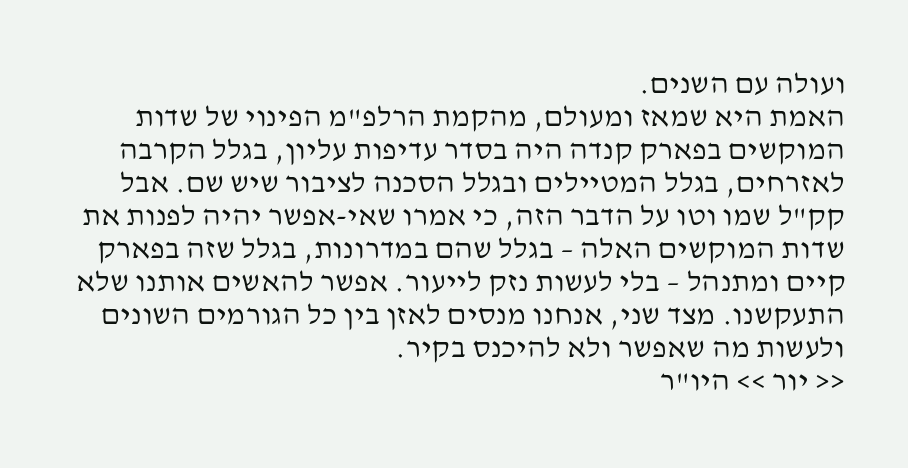ועולה עם השנים.
האמת היא שמאז ומעולם, מהקמת הרלפ"מ הפינוי של שדות המוקשים בפארק קנדה היה בסדר עדיפות עליון, בגלל הקרבה לאזרחים, בגלל המטיילים ובגלל הסכנה לציבור שיש שם. אבל קק"ל שמו וטו על הדבר הזה, כי אמרו שאי-אפשר יהיה לפנות את שדות המוקשים האלה – בגלל שהם במדרונות, בגלל שזה בפארק קיים ומתנהל – בלי לעשות נזק לייעור. אפשר להאשים אותנו שלא התעקשנו. מצד שני, אנחנו מנסים לאזן בין כל הגורמים השונים ולעשות מה שאפשר ולא להיכנס בקיר.
<< יור >> היו"ר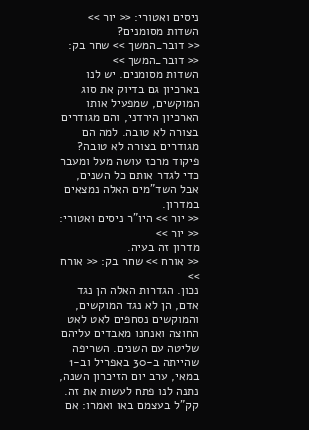ניסים ואטורי: << יור >>
השדות מסומנים?
<< דובר_המשך >> שחר בק: << דובר_המשך >>
השדות מסומנים. יש לנו בארכיון גם בדיוק את סוג המוקשים, שמפעיל אותו הארכיון הירדני, והם מגודרים בצורה לא טובה. למה הם מגודרים בצורה לא טובה? פיקוד מרכז עושה מעל ומעבר כדי לגדר אותם כל השנים, אבל השד"מים האלה נמצאים במדרון.
<< יור >> היו"ר ניסים ואטורי: << יור >>
מדרון זה בעיה.
<< אורח >> שחר בק: << אורח >>
נכון. הגדרות האלה הן נגד אדם, הן לא נגד המוקשים, והמוקשים נסחפים לאט לאט החוצה ואנחנו מאבדים עליהם שליטה עם השנים. השריפה שהייתה ב-30 באפריל וב-1 במאי, ערב יום הזיכרון השנה, נתנה לנו פתח לעשות את זה. קק"ל בעצמם באו ואמרו: אם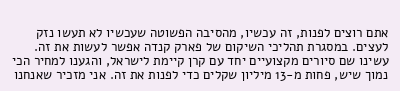אתם רוצים לפנות, זה עכשיו, מהסיבה הפשוטה שעכשיו לא תעשו נזק לעצים. במסגרת תהליכי השיקום של פארק קנדה אפשר לעשות את זה.
עשינו שם סיורים מקצועיים יחד עם קרן קיימת לישראל, והגענו למחיר הכי נמוך שיש, פחות מ-13 מיליון שקלים כדי לפנות את זה. אני מזכיר שאנחנו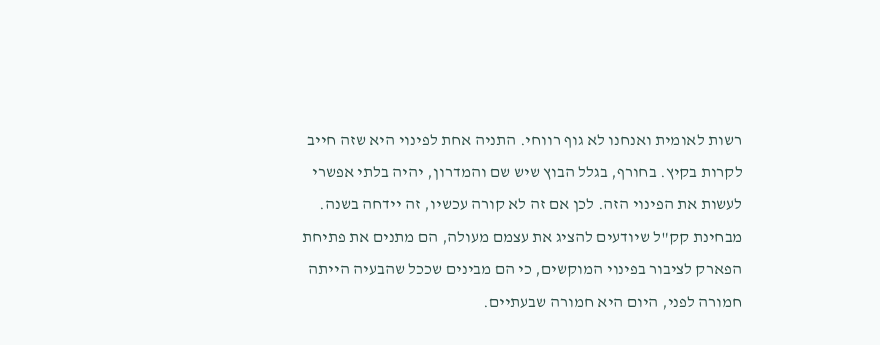רשות לאומית ואנחנו לא גוף רווחי. התניה אחת לפינוי היא שזה חייב לקרות בקיץ. בחורף, בגלל הבוץ שיש שם והמדרון, יהיה בלתי אפשרי לעשות את הפינוי הזה. לכן אם זה לא קורה עכשיו, זה יידחה בשנה.
מבחינת קק"ל שיודעים להציג את עצמם מעולה, הם מתנים את פתיחת הפארק לציבור בפינוי המוקשים, כי הם מבינים שככל שהבעיה הייתה חמורה לפני, היום היא חמורה שבעתיים.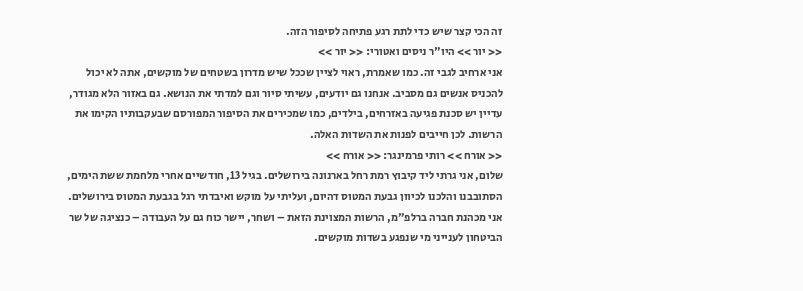זה הכי קצר שיש כדי לתת רגע פתיחה לסיפור הזה.
<< יור >> היו"ר ניסים ואטורי: << יור >>
אני ארחיב לגבי זה. כמו שאמרת, ראוי לציין שככל שיש מדרון בשטחים של מוקשים, אתה לא יכול להכניס אנשים גם מסביב. אנחנו גם יודעים, עשיתי סיור וגם למדתי את הנושא. גם באזור הלא מגודר, עדיין יש סכנת פגיעה באזרחים, בילדים, כמו שמכירים את הסיפור המפורסם שבעקבותיו הקימו את הרשות. לכן חייבים לפנות את השדות האלה.
<< אורח >> רותי פרמינגר: << אורח >>
שלום, אני גרתי ליד קיבוץ רמת רחל בארנונה בירושלים. בגיל 13, חודשיים אחרי מלחמת ששת הימים, הסתובבנו והלכנו לכיוון גבעת המטוס דהיום, ועליתי על מוקש ואיבדתי רגל בגבעת המטוס בירושלים. אני מכהנת חברה ברלפ"מ, הרשות המצוינת הזאת – ושחר, יישר כוח גם על העבודה – כנציגה של שר הביטחון לענייני מי שנפגע בשדות מוקשים.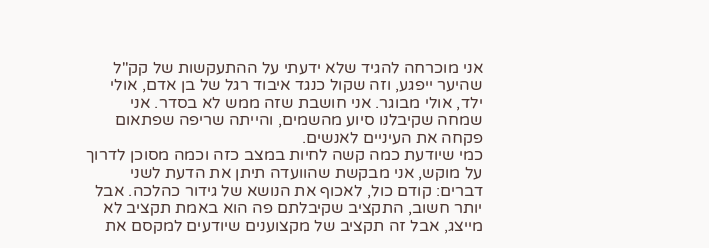אני מוכרחה להגיד שלא ידעתי על ההתעקשות של קק"ל שהיער ייפגע, וזה שקול כנגד איבוד רגל של בן אדם, אולי ילד, אולי מבוגר. אני חושבת שזה ממש לא בסדר. אני שמחה שקיבלנו סיוע מהשמים, והייתה שריפה שפתאום פקחה את העיניים לאנשים.
כמי שיודעת כמה קשה לחיות במצב כזה וכמה מסוכן לדרוך על מוקש, אני מבקשת שהוועדה תיתן את הדעת לשני דברים: קודם כול, לאכוף את הנושא של גידור כהלכה. אבל יותר חשוב, התקציב שקיבלתם פה הוא באמת תקציב לא מייצג, אבל זה תקציב של מקצוענים שיודעים למקסם את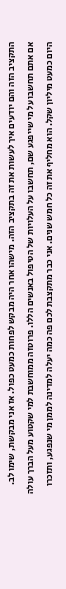התקציב הזה והם יודעים איך לעשות את זה בתקציב הזה. מישהו אחר היה מבקש לפחות כמעט כפול. אז אני מבקשת, שימו לב.
אם אתם תחשבו על מי שייפגע שם, תחשבו על העלויות של הטיפול באנשים הללו. פרוטזה ממוחשבת למי שקטוע מעל הברך עולה היום כמעט מיליון שקל. הוא מחליף את זה כל חמש שנים. אני כבר מתקצבת לכם פה כמה יעלה למדינה לממן מי שנפגע, ותזכרו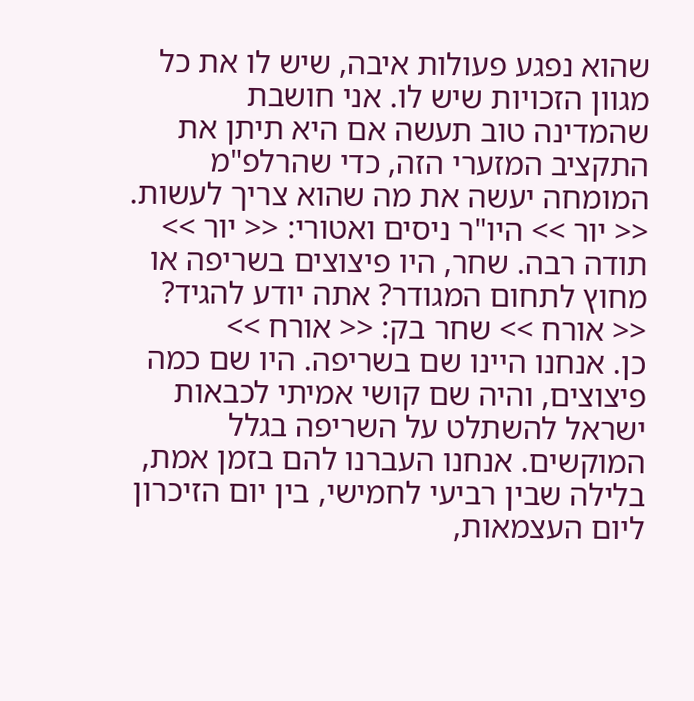שהוא נפגע פעולות איבה, שיש לו את כל מגוון הזכויות שיש לו. אני חושבת שהמדינה טוב תעשה אם היא תיתן את התקציב המזערי הזה, כדי שהרלפ"מ המומחה יעשה את מה שהוא צריך לעשות.
<< יור >> היו"ר ניסים ואטורי: << יור >>
תודה רבה. שחר, היו פיצוצים בשריפה או מחוץ לתחום המגודר? אתה יודע להגיד?
<< אורח >> שחר בק: << אורח >>
כן. אנחנו היינו שם בשריפה. היו שם כמה פיצוצים, והיה שם קושי אמיתי לכבאות ישראל להשתלט על השריפה בגלל המוקשים. אנחנו העברנו להם בזמן אמת, בלילה שבין רביעי לחמישי, בין יום הזיכרון ליום העצמאות,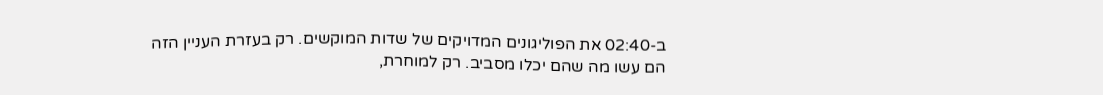ב-02:40 את הפוליגונים המדויקים של שדות המוקשים. רק בעזרת העניין הזה הם עשו מה שהם יכלו מסביב. רק למוחרת,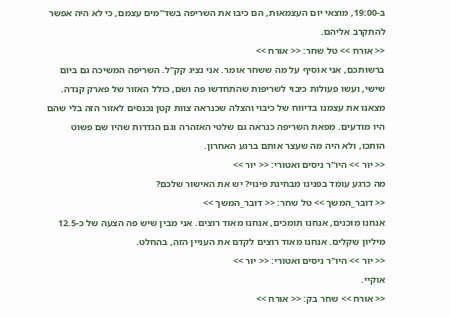ב-19:00, מוצאי יום העצמאות, הם כיבו את השריפה בשד"מים עצמם, כי לא היה אפשר להתקרב אליהם.
<< אורח >> טל שחר: << אורח >>
ברשותכם, אני אוסיף על מה ששחר אומר. אני נציג קק"ל. השריפה המשיכה גם ביום שישי, ועשו פעולות כיבוי לשריפות שהתחדשו פה ושם, כולל האזור של פארק קנדה. מצאנו את עצמנו בדיווח של כיבוי והצלה שכנראה צוות קטן נכנסים לאזור הזה בלי שהם היו מודעים. מפאת השריפה כנראה גם שלטי האזהרה וגם הגדרות שהיו שם פשוט הותכו, ולא היה מה שעצר אותם ברגע האחרון.
<< יור >> היו"ר ניסים ואטורי: << יור >>
מה כרגע עומד בפנינו מבחינת פינוי? יש את האישור שלכם?
<< דובר_המשך >> טל שחר: << דובר_המשך >>
אנחנו מוכנים, אנחנו תומכים, אנחנו מאוד רוצים. אני מבין שיש פה הצעה של כ-12.5 מיליון שקלים. אנחנו מאוד רוצים לקדם את העניין הזה, בהחלט.
<< יור >> היו"ר ניסים ואטורי: << יור >>
אוקיי.
<< אורח >> שחר בק: << אורח >>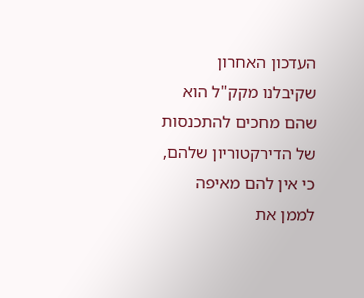העדכון האחרון שקיבלנו מקק"ל הוא שהם מחכים להתכנסות של הדירקטוריון שלהם, כי אין להם מאיפה לממן את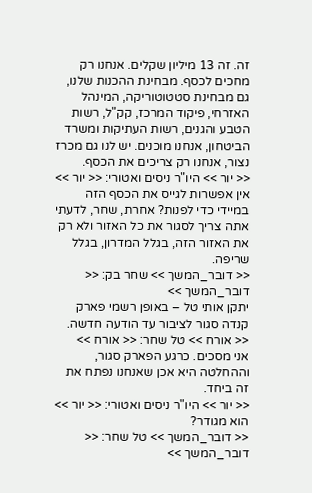זה. זה 13 מיליון שקלים. אנחנו רק מחכים לכסף. מבחינת ההכנות שלנו, גם מבחינת סטטוטוריקה, המינהל האזרחי, פיקוד המרכז, קק"ל, רשות הטבע והגנים, רשות העתיקות ומשרד הביטחון, אנחנו מוכנים. יש לנו גם מכרז נצור, אנחנו רק צריכים את הכסף.
<< יור >> היו"ר ניסים ואטורי: << יור >>
אין אפשרות לגייס את הכסף הזה במיידי כדי לפנות? אחרת, שחר, לדעתי אתה צריך לסגור את כל האזור ולא רק את האזור הזה, בגלל המדרון, בגלל שריפה.
<< דובר_המשך >> שחר בק: << דובר_המשך >>
יתקן אותי טל – באופן רשמי פארק קנדה סגור לציבור עד הודעה חדשה.
<< אורח >> טל שחר: << אורח >>
אני מסכים. כרגע הפארק סגור, וההחלטה היא אכן שאנחנו נפתח את זה ביחד.
<< יור >> היו"ר ניסים ואטורי: << יור >>
הוא מגודר?
<< דובר_המשך >> טל שחר: << דובר_המשך >>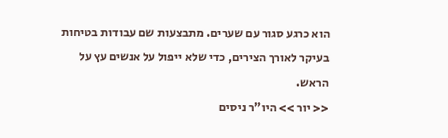הוא כרגע סגור עם שערים. מתבצעות שם עבודות בטיחות בעיקר לאורך הצירים, כדי שלא ייפול על אנשים עץ על הראש.
<< יור >> היו"ר ניסים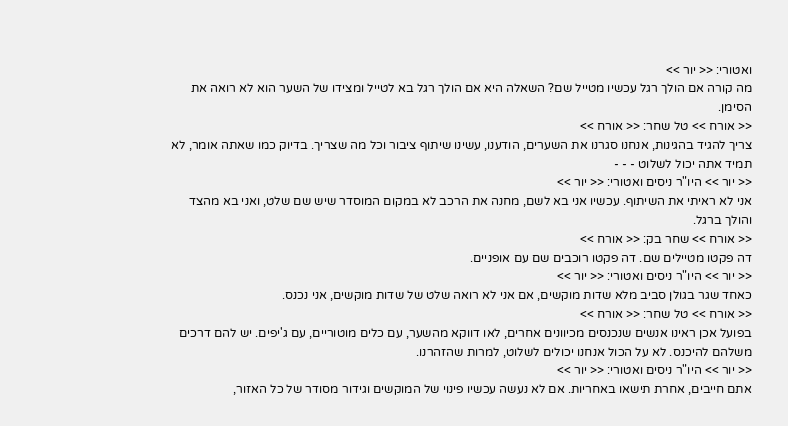ואטורי: << יור >>
מה קורה אם הולך רגל עכשיו מטייל שם? השאלה היא אם הולך רגל בא לטייל ומצידו של השער הוא לא רואה את הסימן.
<< אורח >> טל שחר: << אורח >>
צריך להגיד בהגינות, אנחנו סגרנו את השערים, הודענו, עשינו שיתוף ציבור וכל מה שצריך. בדיוק כמו שאתה אומר, לא תמיד אתה יכול לשלוט - - -
<< יור >> היו"ר ניסים ואטורי: << יור >>
אני לא ראיתי את השיתוף. עכשיו אני בא לשם, מחנה את הרכב לא במקום המוסדר שיש שם שלט, ואני בא מהצד והולך ברגל.
<< אורח >> שחר בק: << אורח >>
דה פקטו מטיילים שם. דה פקטו רוכבים שם עם אופניים.
<< יור >> היו"ר ניסים ואטורי: << יור >>
כאחד שגר בגולן סביב מלא שדות מוקשים, אם אני לא רואה שלט של שדות מוקשים, אני נכנס.
<< אורח >> טל שחר: << אורח >>
בפועל אכן ראינו אנשים שנכנסים מכיוונים אחרים, לאו דווקא מהשער, עם כלים מוטוריים, עם ג'יפים. יש להם דרכים משלהם להיכנס. לא על הכול אנחנו יכולים לשלוט, למרות שהזהרנו.
<< יור >> היו"ר ניסים ואטורי: << יור >>
אתם חייבים, אחרת תישאו באחריות. אם לא נעשה עכשיו פינוי של המוקשים וגידור מסודר של כל האזור,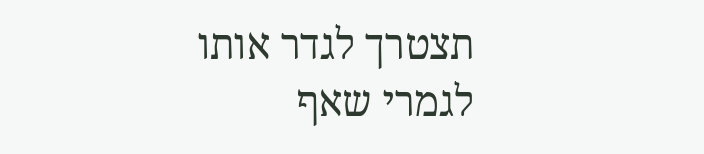תצטרך לגדר אותו לגמרי שאף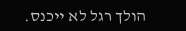הולך רגל לא ייכנס.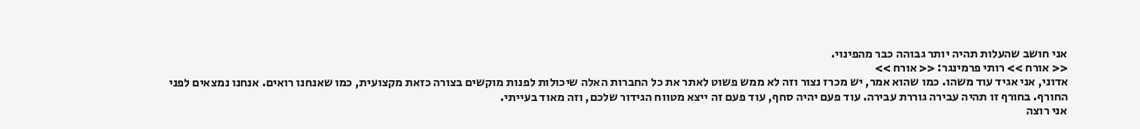אני חושב שהעלות תהיה יותר גבוהה כבר מהפינוי.
<< אורח >> רותי פרמינגר: << אורח >>
אדוני, אני אגיד עוד משהו. כמו שהוא אמר, יש מכרז נצור וזה לא ממש פשוט לאתר את כל החברות האלה שיכולות לפנות מוקשים בצורה כזאת מקצועית, כמו שאנחנו רואים. אנחנו נמצאים לפני החורף. בחורף זו תהיה עבירה גוררת עבירה. עוד פעם יהיה סחף, עוד פעם זה ייצא מטווח הגידור שלכם, וזה מאוד בעייתי.
אני רוצה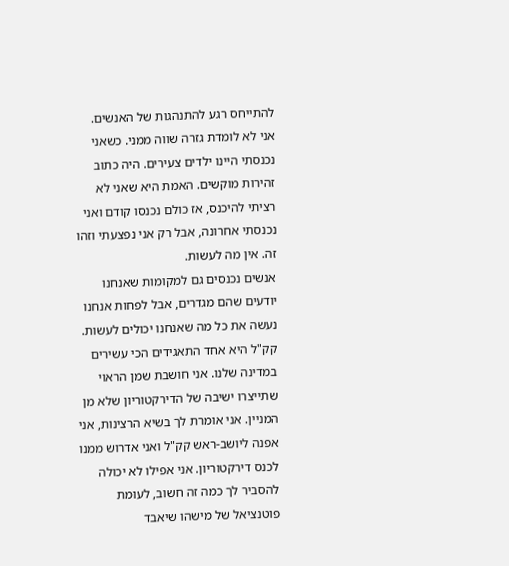להתייחס רגע להתנהגות של האנשים. אני לא לומדת גזרה שווה ממני. כשאני נכנסתי היינו ילדים צעירים. היה כתוב זהירות מוקשים. האמת היא שאני לא רציתי להיכנס, אז כולם נכנסו קודם ואני נכנסתי אחרונה, אבל רק אני נפצעתי וזהו זה. אין מה לעשות.
אנשים נכנסים גם למקומות שאנחנו יודעים שהם מגדרים, אבל לפחות אנחנו נעשה את כל מה שאנחנו יכולים לעשות. קק"ל היא אחד התאגידים הכי עשירים במדינה שלנו. אני חושבת שמן הראוי שתייצרו ישיבה של הדירקטוריון שלא מן המניין. אני אומרת לך בשיא הרצינות, אני אפנה ליושב-ראש קק"ל ואני אדרוש ממנו לכנס דירקטוריון. אני אפילו לא יכולה להסביר לך כמה זה חשוב, לעומת פוטנציאל של מישהו שיאבד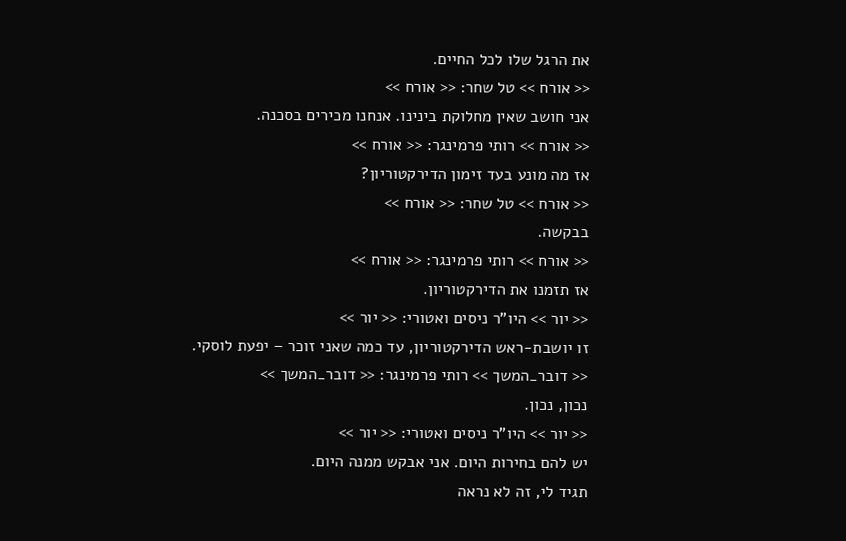את הרגל שלו לכל החיים.
<< אורח >> טל שחר: << אורח >>
אני חושב שאין מחלוקת בינינו. אנחנו מכירים בסכנה.
<< אורח >> רותי פרמינגר: << אורח >>
אז מה מונע בעד זימון הדירקטוריון?
<< אורח >> טל שחר: << אורח >>
בבקשה.
<< אורח >> רותי פרמינגר: << אורח >>
אז תזמנו את הדירקטוריון.
<< יור >> היו"ר ניסים ואטורי: << יור >>
זו יושבת-ראש הדירקטוריון, עד כמה שאני זוכר – יפעת לוסקי.
<< דובר_המשך >> רותי פרמינגר: << דובר_המשך >>
נכון, נכון.
<< יור >> היו"ר ניסים ואטורי: << יור >>
יש להם בחירות היום. אני אבקש ממנה היום.
תגיד לי, זה לא נראה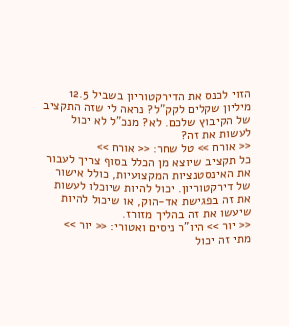הזוי לכנס את הדירקטוריון בשביל 12.5 מיליון שקלים לקק"ל? נראה לי שזה התקציב של הקיבוץ שלכם. לא? מנכ"ל לא יכול לעשות את זה?
<< אורח >> טל שחר: << אורח >>
כל תקציב שיוצא מן הכלל בסוף צריך לעבור את האינסטנציות המקצועיות, כולל אישור של דירקטוריון. יכול להיות שיוכלו לעשות את זה בפגישת אד-הוק, או שיכול להיות שיעשו את זה בהליך מזורז.
<< יור >> היו"ר ניסים ואטורי: << יור >>
מתי זה יכול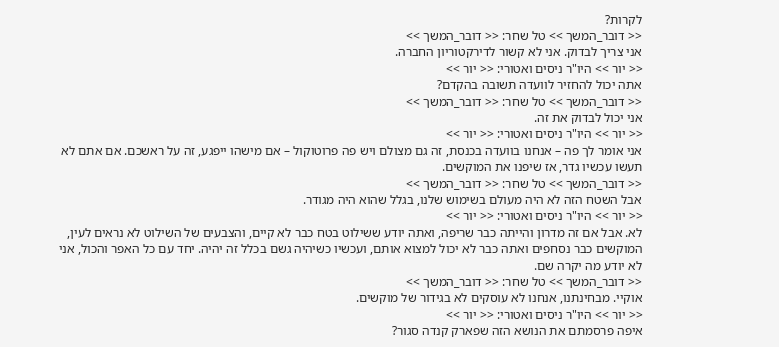לקרות?
<< דובר_המשך >> טל שחר: << דובר_המשך >>
אני צריך לבדוק. אני לא קשור לדירקטוריון החברה.
<< יור >> היו"ר ניסים ואטורי: << יור >>
אתה יכול להחזיר לוועדה תשובה בהקדם?
<< דובר_המשך >> טל שחר: << דובר_המשך >>
אני יכול לבדוק את זה.
<< יור >> היו"ר ניסים ואטורי: << יור >>
אני אומר לך פה – אנחנו בוועדה בכנסת, זה גם מצולם ויש פה פרוטוקול – אם מישהו ייפגע, זה על ראשכם. אם אתם לא תעשו עכשיו גדר, אז שיפנו את המוקשים.
<< דובר_המשך >> טל שחר: << דובר_המשך >>
אבל השטח הזה לא היה מעולם בשימוש שלנו, בגלל שהוא היה מגודר.
<< יור >> היו"ר ניסים ואטורי: << יור >>
לא. אבל אם זה מדרון והייתה כבר שריפה, ואתה יודע ששילוט בטח כבר לא קיים, והצבעים של השילוט לא נראים לעין, המוקשים כבר נסחפים ואתה כבר לא יכול למצוא אותם, ועכשיו כשיהיה גשם בכלל זה יהיה. יחד עם כל האפר והכול, אני לא יודע מה יקרה שם.
<< דובר_המשך >> טל שחר: << דובר_המשך >>
אוקיי. מבחינתנו, אנחנו לא עוסקים לא בגידור של מוקשים.
<< יור >> היו"ר ניסים ואטורי: << יור >>
איפה פרסמתם את הנושא הזה שפארק קנדה סגור?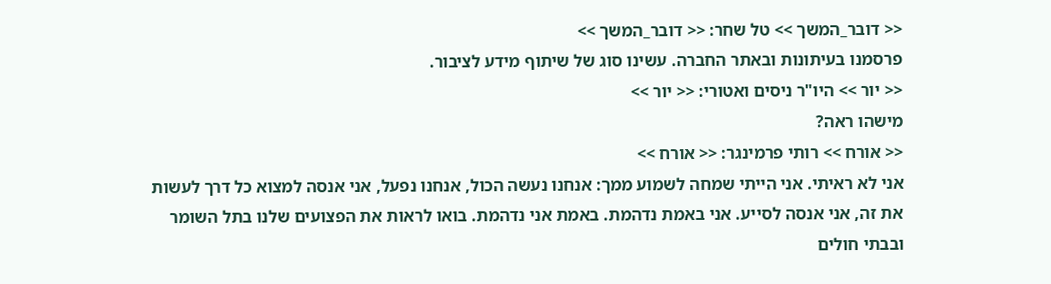<< דובר_המשך >> טל שחר: << דובר_המשך >>
פרסמנו בעיתונות ובאתר החברה. עשינו סוג של שיתוף מידע לציבור.
<< יור >> היו"ר ניסים ואטורי: << יור >>
מישהו ראה?
<< אורח >> רותי פרמינגר: << אורח >>
אני לא ראיתי. אני הייתי שמחה לשמוע ממך: אנחנו נעשה הכול, אנחנו נפעל, אני אנסה למצוא כל דרך לעשות את זה, אני אנסה לסייע. אני באמת נדהמת. באמת אני נדהמת. בואו לראות את הפצועים שלנו בתל השומר ובבתי חולים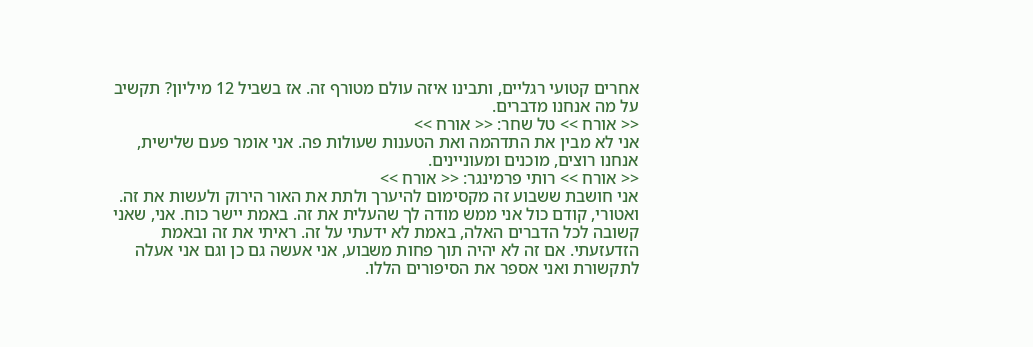אחרים קטועי רגליים, ותבינו איזה עולם מטורף זה. אז בשביל 12 מיליון? תקשיב על מה אנחנו מדברים.
<< אורח >> טל שחר: << אורח >>
אני לא מבין את התדהמה ואת הטענות שעולות פה. אני אומר פעם שלישית, אנחנו רוצים, מוכנים ומעוניינים.
<< אורח >> רותי פרמינגר: << אורח >>
אני חושבת ששבוע זה מקסימום להיערך ולתת את האור הירוק ולעשות את זה. ואטורי, קודם כול אני ממש מודה לך שהעלית את זה. באמת יישר כוח. אני, שאני קשובה לכל הדברים האלה, באמת לא ידעתי על זה. ראיתי את זה ובאמת הזדעזעתי. אם זה לא יהיה תוך פחות משבוע, אני אעשה גם כן וגם אני אעלה לתקשורת ואני אספר את הסיפורים הללו.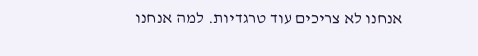אנחנו לא צריכים עוד טרגדיות. למה אנחנו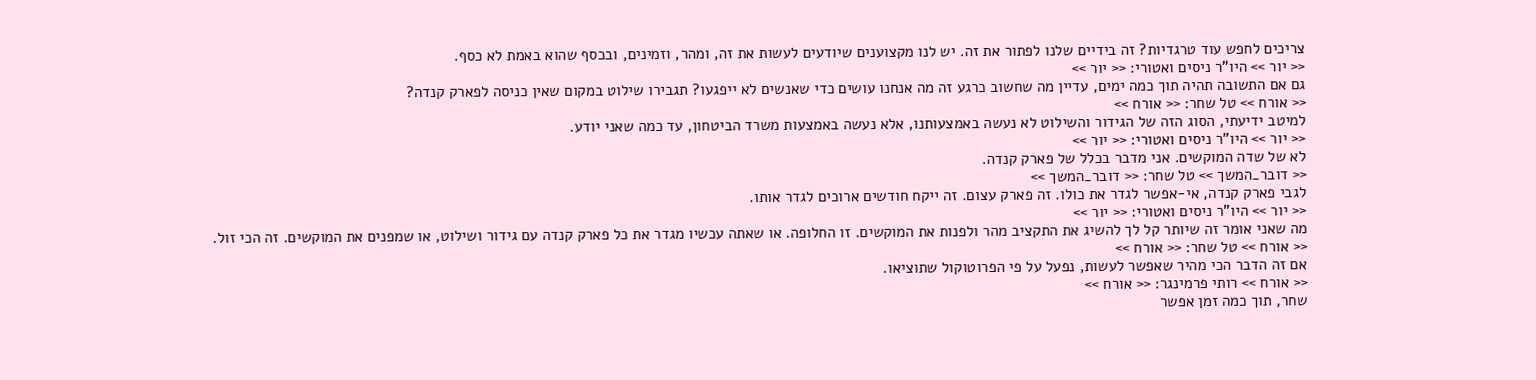צריכים לחפש עוד טרגדיות? זה בידיים שלנו לפתור את זה. יש לנו מקצוענים שיודעים לעשות את זה, ומהר, וזמינים, ובכסף שהוא באמת לא כסף.
<< יור >> היו"ר ניסים ואטורי: << יור >>
גם אם התשובה תהיה תוך כמה ימים, עדיין מה שחשוב כרגע זה מה אנחנו עושים כדי שאנשים לא ייפגעו? תגבירו שילוט במקום שאין כניסה לפארק קנדה?
<< אורח >> טל שחר: << אורח >>
למיטב ידיעתי, הסוג הזה של הגידור והשילוט לא נעשה באמצעותנו, אלא נעשה באמצעות משרד הביטחון, עד כמה שאני יודע.
<< יור >> היו"ר ניסים ואטורי: << יור >>
לא של שדה המוקשים. אני מדבר בכלל של פארק קנדה.
<< דובר_המשך >> טל שחר: << דובר_המשך >>
לגבי פארק קנדה, אי-אפשר לגדר את כולו. זה פארק עצום. זה ייקח חודשים ארוכים לגדר אותו.
<< יור >> היו"ר ניסים ואטורי: << יור >>
מה שאני אומר זה שיותר קל לך להשיג את התקציב מהר ולפנות את המוקשים. זו החלופה. או שאתה עכשיו מגדר את כל פארק קנדה עם גידור ושילוט, או שמפנים את המוקשים. זה הכי זול.
<< אורח >> טל שחר: << אורח >>
אם זה הדבר הכי מהיר שאפשר לעשות, נפעל על פי הפרוטוקול שתוציאו.
<< אורח >> רותי פרמינגר: << אורח >>
שחר, תוך כמה זמן אפשר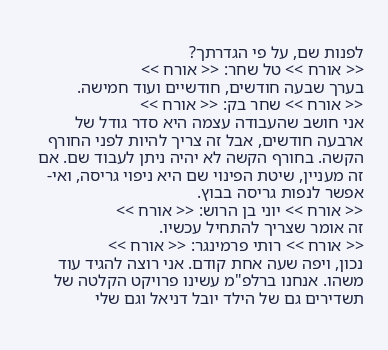לפנות שם, על פי הגדרתך?
<< אורח >> טל שחר: << אורח >>
בערך שבעה חודשים, חודשיים ועוד חמישה.
<< אורח >> שחר בק: << אורח >>
אני חושב שהעבודה עצמה היא סדר גודל של ארבעה חודשים, אבל זה צריך להיות לפני החורף הקשה. בחורף הקשה לא יהיה ניתן לעבוד שם. אם זה מעניין, שיטת הפינוי שם היא ניפוי גריסה, ואי-אפשר לנפות גריסה בבוץ.
<< אורח >> יוני בן הרוש: << אורח >>
זה אומר שצריך להתחיל עכשיו.
<< אורח >> רותי פרמינגר: << אורח >>
נכון, ויפה שעה אחת קודם. אני רוצה להגיד עוד משהו. אנחנו ברלפ"מ עשינו פרויקט הקלטה של תשדירים גם של הילד יובל דניאל וגם שלי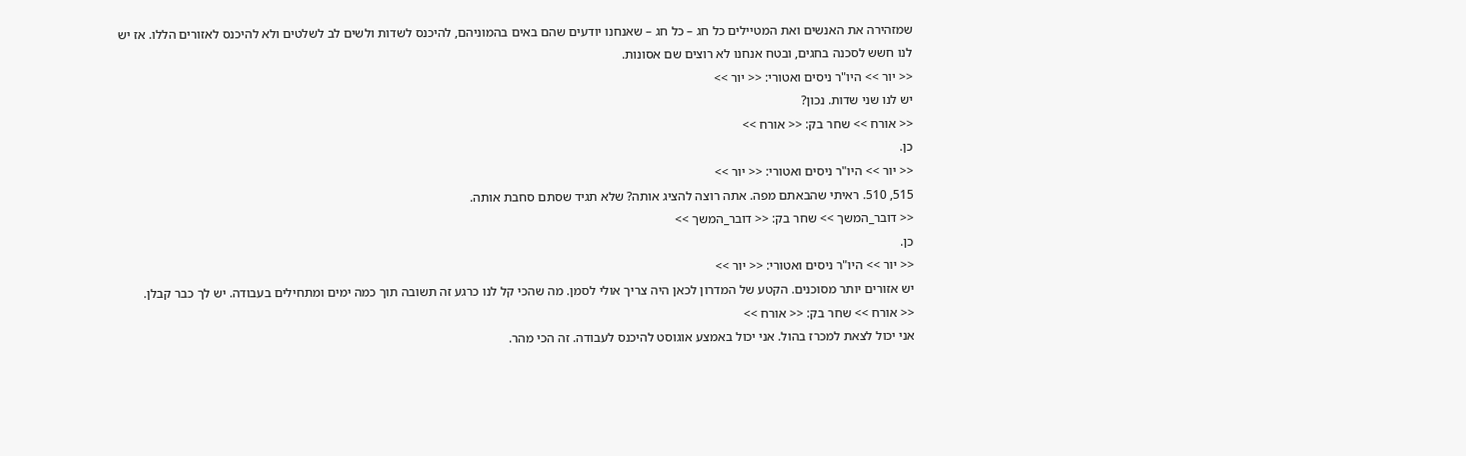שמזהירה את האנשים ואת המטיילים כל חג – כל חג – שאנחנו יודעים שהם באים בהמוניהם, להיכנס לשדות ולשים לב לשלטים ולא להיכנס לאזורים הללו. אז יש לנו חשש לסכנה בחגים, ובטח אנחנו לא רוצים שם אסונות.
<< יור >> היו"ר ניסים ואטורי: << יור >>
יש לנו שני שדות. נכון?
<< אורח >> שחר בק: << אורח >>
כן.
<< יור >> היו"ר ניסים ואטורי: << יור >>
515, 510. ראיתי שהבאתם מפה. אתה רוצה להציג אותה? שלא תגיד שסתם סחבת אותה.
<< דובר_המשך >> שחר בק: << דובר_המשך >>
כן.
<< יור >> היו"ר ניסים ואטורי: << יור >>
יש אזורים יותר מסוכנים. הקטע של המדרון לכאן היה צריך אולי לסמן. מה שהכי קל לנו כרגע זה תשובה תוך כמה ימים ומתחילים בעבודה. יש לך כבר קבלן.
<< אורח >> שחר בק: << אורח >>
אני יכול לצאת למכרז בהול. אני יכול באמצע אוגוסט להיכנס לעבודה. זה הכי מהר.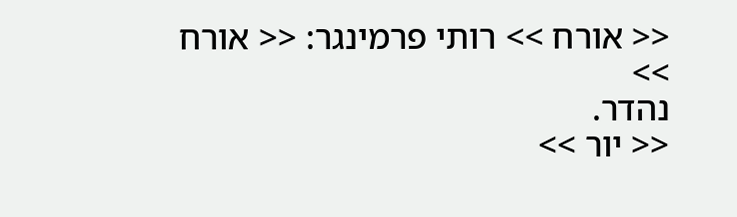<< אורח >> רותי פרמינגר: << אורח >>
נהדר.
<< יור >>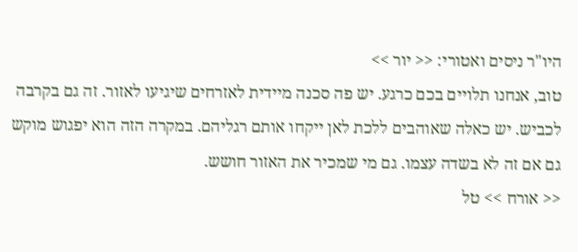היו"ר ניסים ואטורי: << יור >>
טוב, אנחנו תלויים בכם כרגע. יש פה סכנה מיידית לאזרחים שיגיעו לאזור. זה גם בקרבה לכביש. יש כאלה שאוהבים ללכת לאן ייקחו אותם רגליהם. במקרה הזה הוא יפגוש מוקש גם אם זה לא בשדה עצמו. גם מי שמכיר את האזור חושש.
<< אורח >> טל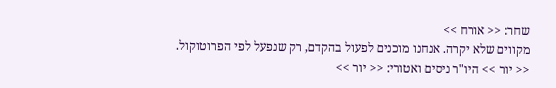שחר: << אורח >>
מקווים שלא יקרה. אנחנו מוכנים לפעול בהקדם, רק שנפעל לפי הפרוטוקול.
<< יור >> היו"ר ניסים ואטורי: << יור >>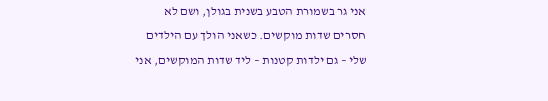אני גר בשמורת הטבע בשנית בגולן, ושם לא חסרים שדות מוקשים. כשאני הולך עם הילדים שלי – גם ילדות קטנות – ליד שדות המוקשים, אני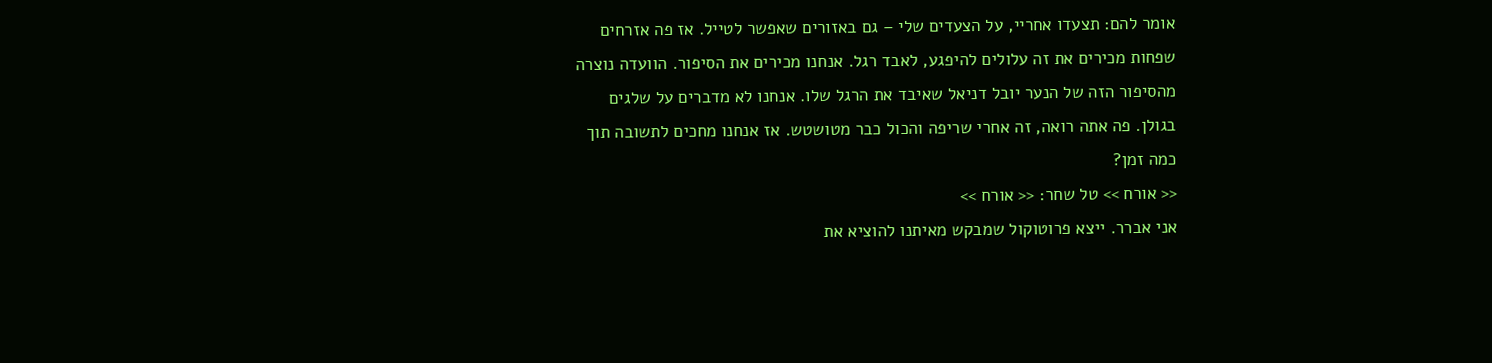אומר להם: תצעדו אחריי, על הצעדים שלי – גם באזורים שאפשר לטייל. אז פה אזרחים שפחות מכירים את זה עלולים להיפגע, לאבד רגל. אנחנו מכירים את הסיפור. הוועדה נוצרה מהסיפור הזה של הנער יובל דניאל שאיבד את הרגל שלו. אנחנו לא מדברים על שלגים בגולן. פה אתה רואה, זה אחרי שריפה והכול כבר מטושטש. אז אנחנו מחכים לתשובה תוך כמה זמן?
<< אורח >> טל שחר: << אורח >>
אני אברר. ייצא פרוטוקול שמבקש מאיתנו להוציא את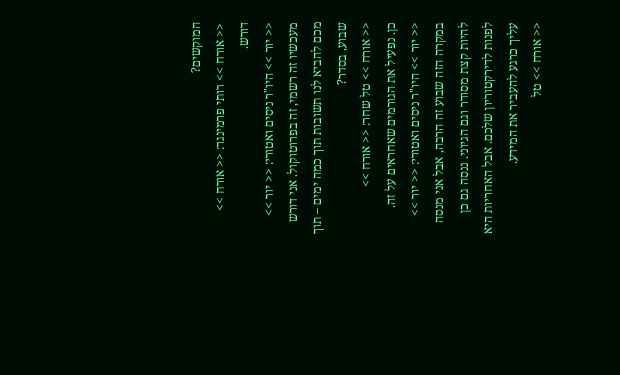המוקשים?
<< אורח >> רותי פרמינגר: << אורח >>
דורש.
<< יור >> היו"ר ניסים ואטורי: << יור >>
מעכשיו זה רשמי, זה בפרוטוקול. אני דורש מכם להביא לנו תשובות תוך כמה ימים – תוך שבוע, בסדר?
<< אורח >> טל שחר: << אורח >>
כן. נפעיל את הגורמים שאחראים על זה.
<< יור >> היו"ר ניסים ואטורי: << יור >>
במקרה הזה שבוע זה הרבה, אבל אני מנסה להיות קצת מסודר וגם הגיוני. ננסה גם כן לפנות לדירקטוריון שלכם. אבל האחריות היא עליך כרגע להעביר את המידע.
<< אורח >> טל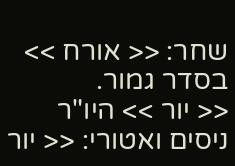שחר: << אורח >>
בסדר גמור.
<< יור >> היו"ר ניסים ואטורי: << יור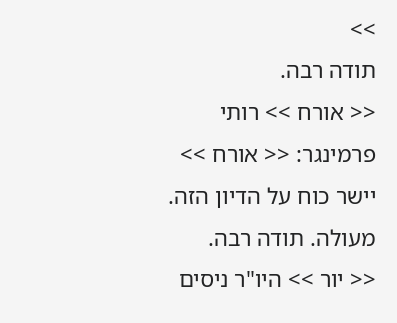>>
תודה רבה.
<< אורח >> רותי פרמינגר: << אורח >>
יישר כוח על הדיון הזה. מעולה. תודה רבה.
<< יור >> היו"ר ניסים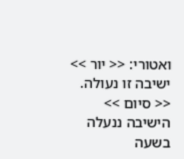ואטורי: << יור >>
ישיבה זו נעולה.
<< סיום >> הישיבה ננעלה בשעה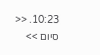10:23. << סיום >>